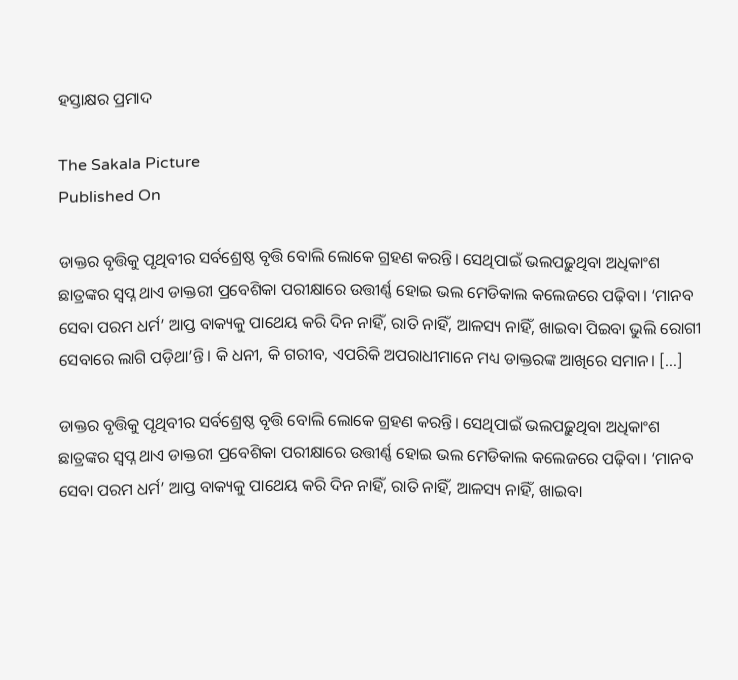ହସ୍ତାକ୍ଷର ପ୍ରମାଦ

The Sakala Picture
Published On

ଡାକ୍ତର ବୃତ୍ତିକୁ ପୃଥିବୀର ସର୍ବଶ୍ରେଷ୍ଠ ବୃତ୍ତି ବୋଲି ଲୋକେ ଗ୍ରହଣ କରନ୍ତି। ସେଥିପାଇଁ ଭଲପଢ଼ୁଥିବା ଅଧିକାଂଶ ଛାତ୍ରଙ୍କର ସ୍ୱପ୍ନ ଥାଏ ଡାକ୍ତରୀ ପ୍ରବେଶିକା ପରୀକ୍ଷାରେ ଉତ୍ତୀର୍ଣ୍ଣ ହୋଇ ଭଲ ମେଡିକାଲ କଲେଜରେ ପଢ଼ିବା। ‘ମାନବ ସେବା ପରମ ଧର୍ମ’ ଆପ୍ତ ବାକ୍ୟକୁ ପାଥେୟ କରି ଦିନ ନାହିଁ, ରାତି ନାହିଁ, ଆଳସ୍ୟ ନାହିଁ, ଖାଇବା ପିଇବା ଭୁଲି ରୋଗୀ ସେବାରେ ଲାଗି ପଡ଼ିଥା’ନ୍ତି। କି ଧନୀ, କି ଗରୀବ, ଏପରିକି ଅପରାଧୀମାନେ ମଧ୍ୟ ଡାକ୍ତରଙ୍କ ଆଖିରେ ସମାନ। […]

ଡାକ୍ତର ବୃତ୍ତିକୁ ପୃଥିବୀର ସର୍ବଶ୍ରେଷ୍ଠ ବୃତ୍ତି ବୋଲି ଲୋକେ ଗ୍ରହଣ କରନ୍ତି। ସେଥିପାଇଁ ଭଲପଢ଼ୁଥିବା ଅଧିକାଂଶ ଛାତ୍ରଙ୍କର ସ୍ୱପ୍ନ ଥାଏ ଡାକ୍ତରୀ ପ୍ରବେଶିକା ପରୀକ୍ଷାରେ ଉତ୍ତୀର୍ଣ୍ଣ ହୋଇ ଭଲ ମେଡିକାଲ କଲେଜରେ ପଢ଼ିବା। ‘ମାନବ ସେବା ପରମ ଧର୍ମ’ ଆପ୍ତ ବାକ୍ୟକୁ ପାଥେୟ କରି ଦିନ ନାହିଁ, ରାତି ନାହିଁ, ଆଳସ୍ୟ ନାହିଁ, ଖାଇବା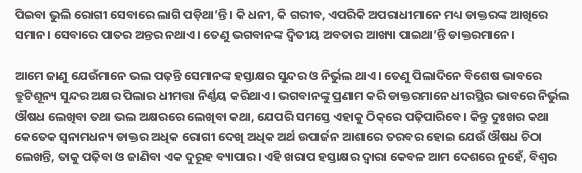ପିଇବା ଭୁଲି ରୋଗୀ ସେବାରେ ଲାଗି ପଡ଼ିଥା’ନ୍ତି। କି ଧନୀ, କି ଗରୀବ, ଏପରିକି ଅପରାଧୀମାନେ ମଧ୍ୟ ଡାକ୍ତରଙ୍କ ଆଖିରେ ସମାନ। ସେବାରେ ପାତର ଅନ୍ତର ନଥାଏ। ତେଣୁ ଭଗବାନଙ୍କ ଦ୍ୱିତୀୟ ଅବତାର ଆଖ୍ୟା ପାଇଥା’ନ୍ତି ଡାକ୍ତରମାନେ।

ଆମେ ଜାଣୁ ଯେଉଁମାନେ ଭଲ ପଢ଼ନ୍ତି ସେମାନଙ୍କ ହସ୍ତାକ୍ଷର ସୁନ୍ଦର ଓ ନିର୍ଭୁଲ ଥାଏ। ତେଣୁ ପିଲାଦିନେ ବିଶେଷ ଭାବରେ ତ୍ରୁଟିଶୂନ୍ୟ ସୁନ୍ଦର ଅକ୍ଷର ପିଲାର ଧୀମତ୍ତା ନିର୍ଣ୍ଣୟ କରିଥାଏ। ଭଗବାନଙ୍କୁ ପ୍ରଣାମ କରି ଡାକ୍ତରମାନେ ଧୀରସ୍ଥିର ଭାବରେ ନିର୍ଭୁଲ ଔଷଧ ଲେଖିବା ତଥା ଭଲ ଅକ୍ଷରରେ ଲେଖିବା କଥା, ଯେପରି ସମସ୍ତେ ଏହାକୁ ଠିକ୍‌‌ରେ ପଢ଼ିପାରିବେ। କିନ୍ତୁ ଦୁଃଖର କଥା କେତେକ ସ୍ୱନାମଧନ୍ୟ ଡାକ୍ତର ଅଧିକ ରୋଗୀ ଦେଖି ଅଧିକ ଅର୍ଥ ଉପାର୍ଜନ ଆଶାରେ ତରବର ହୋଇ ଯେଉଁ ଔଷଧ ଚିଠା ଲେଖନ୍ତି, ତାକୁ ପଢ଼ିବା ଓ ଜାଣିବା ଏକ ଦୁରୂହ ବ୍ୟାପାର। ଏହି ଖରାପ ହସ୍ତାକ୍ଷର ଦ୍ୱାରା କେବଳ ଆମ ଦେଶରେ ନୁହେଁ, ବିଶ୍ୱର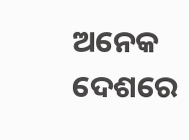ଅନେକ ଦେଶରେ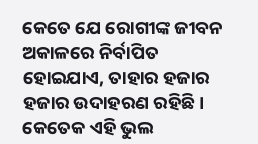କେତେ ଯେ ରୋଗୀଙ୍କ ଜୀବନ ଅକାଳରେ ନିର୍ବାପିତ ହୋଇଯାଏ, ତାହାର ହଜାର ହଜାର ଉଦାହରଣ ରହିଛି। କେତେକ ଏହି ଭୁଲ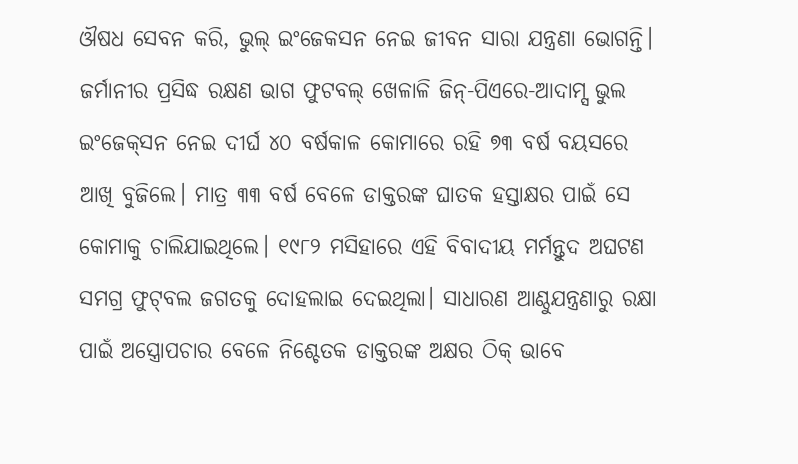ଔଷଧ ସେବନ କରି, ଭୁଲ୍‌‌ ଇଂଜେକସନ ନେଇ ଜୀବନ ସାରା ଯନ୍ତ୍ରଣା ଭୋଗନ୍ତି। ଜର୍ମାନୀର ପ୍ରସିଦ୍ଧ ରକ୍ଷଣ ଭାଗ ଫୁଟବଲ୍‌‌ ଖେଳାଳି ଜିନ୍‌‌-ପିଏରେ-ଆଦାମ୍ସ ଭୁଲ ଇଂଜେକ୍‌‌ସନ ନେଇ ଦୀର୍ଘ ୪୦ ବର୍ଷକାଳ କୋମାରେ ରହି ୭୩ ବର୍ଷ ବୟସରେ ଆଖି ବୁଜିଲେ। ମାତ୍ର ୩୩ ବର୍ଷ ବେଳେ ଡାକ୍ତରଙ୍କ ଘାତକ ହସ୍ତାକ୍ଷର ପାଇଁ ସେ କୋମାକୁ ଚାଲିଯାଇଥିଲେ। ୧୯୮୨ ମସିହାରେ ଏହି ବିବାଦୀୟ ମର୍ମନ୍ତୁଦ ଅଘଟଣ ସମଗ୍ର ଫୁଟ୍‌‌ବଲ ଜଗତକୁ ଦୋହଲାଇ ଦେଇଥିଲା। ସାଧାରଣ ଆଣ୍ଠୁଯନ୍ତ୍ରଣାରୁ ରକ୍ଷା ପାଇଁ ଅସ୍ତ୍ରୋପଚାର ବେଳେ ନିଶ୍ଚେତକ ଡାକ୍ତରଙ୍କ ଅକ୍ଷର ଠିକ୍‌ ଭାବେ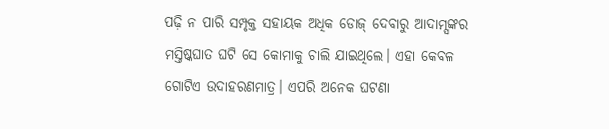ପଢ଼ି ନ ପାରି ସମ୍ପୃକ୍ତ ସହାୟକ ଅଧିକ ଡୋଜ୍‌‌ ଦେବାରୁ ଆଦାମ୍ସଙ୍କର ମସ୍ତିଷ୍କଘାତ ଘଟି ସେ କୋମାକୁ ଚାଲି ଯାଇଥିଲେ। ଏହା କେବଳ ଗୋଟିଏ ଉଦାହରଣମାତ୍ର। ଏପରି ଅନେକ ଘଟଣା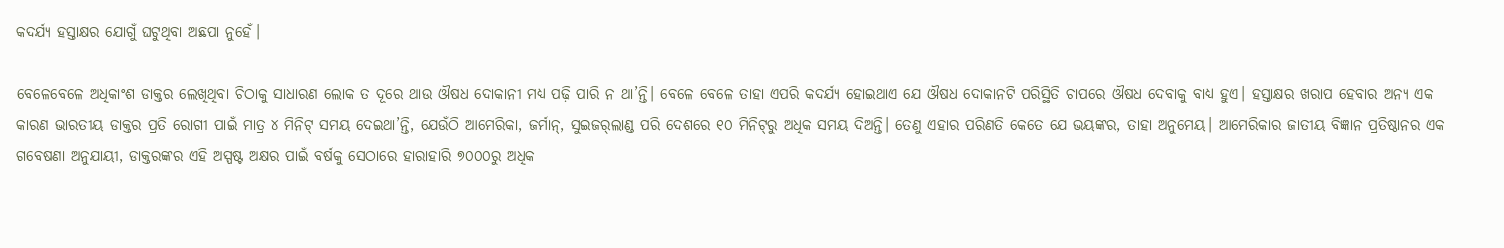କଦର୍ଯ୍ୟ ହସ୍ତାକ୍ଷର ଯୋଗୁଁ ଘଟୁଥିବା ଅଛପା ନୁହେଁ।

ବେଳେବେଳେ ଅଧିକାଂଶ ଡାକ୍ତର ଲେଖିଥିବା ଚିଠାକୁ ସାଧାରଣ ଲୋକ ତ ଦୂରେ ଥାଉ ଔଷଧ ଦୋକାନୀ ମଧ୍ୟ ପଢ଼ି ପାରି ନ ଥା’ନ୍ତି। ବେଳେ ବେଳେ ତାହା ଏପରି କଦର୍ଯ୍ୟ ହୋଇଥାଏ ଯେ ଔଷଧ ଦୋକାନଟି ପରିସ୍ଥିତି ଚାପରେ ଔଷଧ ଦେବାକୁ ବାଧ୍ୟ ହୁଏ। ହସ୍ତାକ୍ଷର ଖରାପ ହେବାର ଅନ୍ୟ ଏକ କାରଣ ଭାରତୀୟ ଡାକ୍ତର ପ୍ରତି ରୋଗୀ ପାଇଁ ମାତ୍ର ୪ ମିନିଟ୍‌‌ ସମୟ ଦେଇଥା’ନ୍ତି, ଯେଉଁଠି ଆମେରିକା, ଜର୍ମାନ୍‌‌, ସୁଇଜର୍‌‌ଲାଣ୍ଡ ପରି ଦେଶରେ ୧୦ ମିନିଟ୍‌‌ରୁ ଅଧିକ ସମୟ ଦିଅନ୍ତି। ତେଣୁ ଏହାର ପରିଣତି କେତେ ଯେ ଭୟଙ୍କର, ତାହା ଅନୁମେୟ। ଆମେରିକାର ଜାତୀୟ ବିଜ୍ଞାନ ପ୍ରତିଷ୍ଠାନର ଏକ ଗବେଷଣା ଅନୁଯାୟୀ, ଡାକ୍ତରଙ୍କର ଏହି ଅସ୍ପଷ୍ଟ ଅକ୍ଷର ପାଇଁ ବର୍ଷକୁ ସେଠାରେ ହାରାହାରି ୭୦୦୦ରୁ ଅଧିକ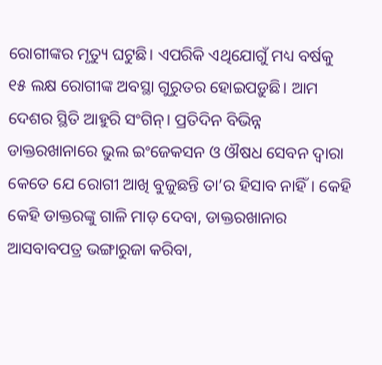ରୋଗୀଙ୍କର ମୃତ୍ୟୁ ଘଟୁଛି। ଏପରିକି ଏଥିଯୋଗୁଁ ମଧ୍ୟ ବର୍ଷକୁ ୧୫ ଲକ୍ଷ ରୋଗୀଙ୍କ ଅବସ୍ଥା ଗୁରୁତର ହୋଇପଡ଼ୁଛି। ଆମ ଦେଶର ସ୍ଥିତି ଆହୁରି ସଂଗିନ୍‌‌। ପ୍ରତିଦିନ ବିଭିନ୍ନ ଡାକ୍ତରଖାନାରେ ଭୁଲ ଇଂଜେକସନ ଓ ଔଷଧ ସେବନ ଦ୍ୱାରା କେତେ ଯେ ରୋଗୀ ଆଖି ବୁଜୁଛନ୍ତି ତା’ର ହିସାବ ନାହିଁ। କେହି କେହି ଡାକ୍ତରଙ୍କୁ ଗାଳି ମାଡ଼ ଦେବା, ଡାକ୍ତରଖାନାର ଆସବାବପତ୍ର ଭଙ୍ଗାରୁଜା କରିବା,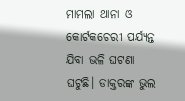ମାମଲା ଥାନା ଓ କୋର୍ଟକଚେରୀ ପର୍ଯ୍ୟନ୍ତ ଯିବା ଭଳି ଘଟଣା ଘଟୁଛି। ଡାକ୍ତରଙ୍କ ଭୁଲ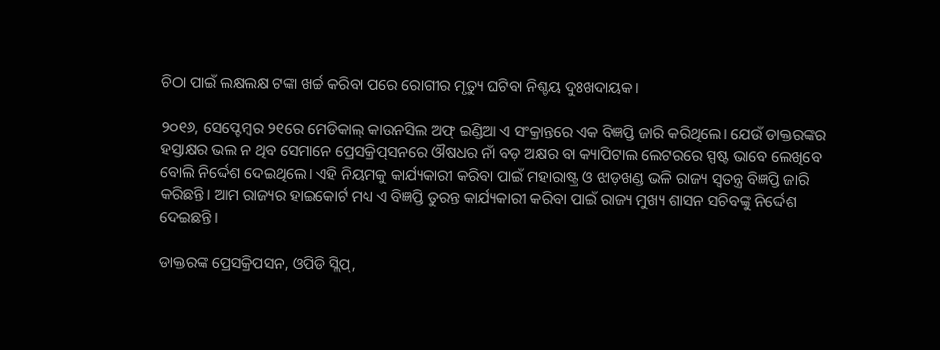ଚିଠା ପାଇଁ ଲକ୍ଷଲକ୍ଷ ଟଙ୍କା ଖର୍ଚ୍ଚ କରିବା ପରେ ରୋଗୀର ମୃତ୍ୟୁ ଘଟିବା ନିଶ୍ଚୟ ଦୁଃଖଦାୟକ।

୨୦୧୬, ସେପ୍ଟେମ୍ୱର ୨୧ରେ ମେଡିକାଲ୍‌‌ କାଉନସିଲ ଅଫ୍‌‌ ଇଣ୍ଡିଆ ଏ ସଂକ୍ରାନ୍ତରେ ଏକ ବିଜ୍ଞପ୍ତି ଜାରି କରିଥିଲେ। ଯେଉଁ ଡାକ୍ତରଙ୍କର ହସ୍ତାକ୍ଷର ଭଲ ନ ଥିବ ସେମାନେ ପ୍ରେସକ୍ରିପ୍‌‌ସନରେ ଔଷଧର ନାଁ ବଡ଼ ଅକ୍ଷର ବା କ୍ୟାପିଟାଲ ଲେଟରରେ ସ୍ପଷ୍ଟ ଭାବେ ଲେଖିବେ ବୋଲି ନିର୍ଦ୍ଦେଶ ଦେଇଥିଲେ। ଏହି ନିୟମକୁ କାର୍ଯ୍ୟକାରୀ କରିବା ପାଇଁ ମହାରାଷ୍ଟ୍ର ଓ ଝାଡ଼ଖଣ୍ଡ ଭଳି ରାଜ୍ୟ ସ୍ୱତନ୍ତ୍ର ବିଜ୍ଞପ୍ତି ଜାରି କରିଛନ୍ତି। ଆମ ରାଜ୍ୟର ହାଇକୋର୍ଟ ମଧ୍ୟ ଏ ବିଜ୍ଞପ୍ତି ତୁରନ୍ତ କାର୍ଯ୍ୟକାରୀ କରିବା ପାଇଁ ରାଜ୍ୟ ମୁଖ୍ୟ ଶାସନ ସଚିବଙ୍କୁ ନିର୍ଦ୍ଦେଶ ଦେଇଛନ୍ତି।

ଡାକ୍ତରଙ୍କ ପ୍ରେସକ୍ରିପସନ, ଓପିଡି ସ୍ଲିପ୍‌‌,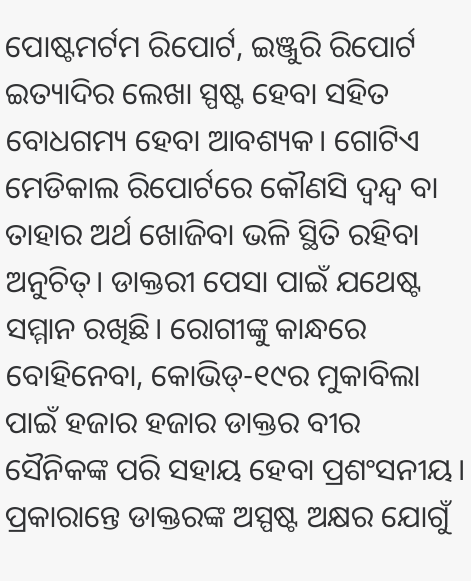ପୋଷ୍ଟମର୍ଟମ ରିପୋର୍ଟ, ଇଞ୍ଜୁରି ରିପୋର୍ଟ ଇତ୍ୟାଦିର ଲେଖା ସ୍ପଷ୍ଟ ହେବା ସହିତ ବୋଧଗମ୍ୟ ହେବା ଆବଶ୍ୟକ। ଗୋଟିଏ ମେଡିକାଲ ରିପୋର୍ଟରେ କୌଣସି ଦ୍ୱନ୍ଦ୍ୱ ବା ତାହାର ଅର୍ଥ ଖୋଜିବା ଭଳି ସ୍ଥିତି ରହିବା ଅନୁଚିତ୍‌‌। ଡାକ୍ତରୀ ପେସା ପାଇଁ ଯଥେଷ୍ଟ ସମ୍ମାନ ରଖିଛି। ରୋଗୀଙ୍କୁ କାନ୍ଧରେ ବୋହିନେବା, କୋଭିଡ୍‌‌-୧୯ର ମୁକାବିଲା ପାଇଁ ହଜାର ହଜାର ଡାକ୍ତର ବୀର ସୈନିକଙ୍କ ପରି ସହାୟ ହେବା ପ୍ରଶଂସନୀୟ। ପ୍ରକାରାନ୍ତେ ଡାକ୍ତରଙ୍କ ଅସ୍ପଷ୍ଟ ଅକ୍ଷର ଯୋଗୁଁ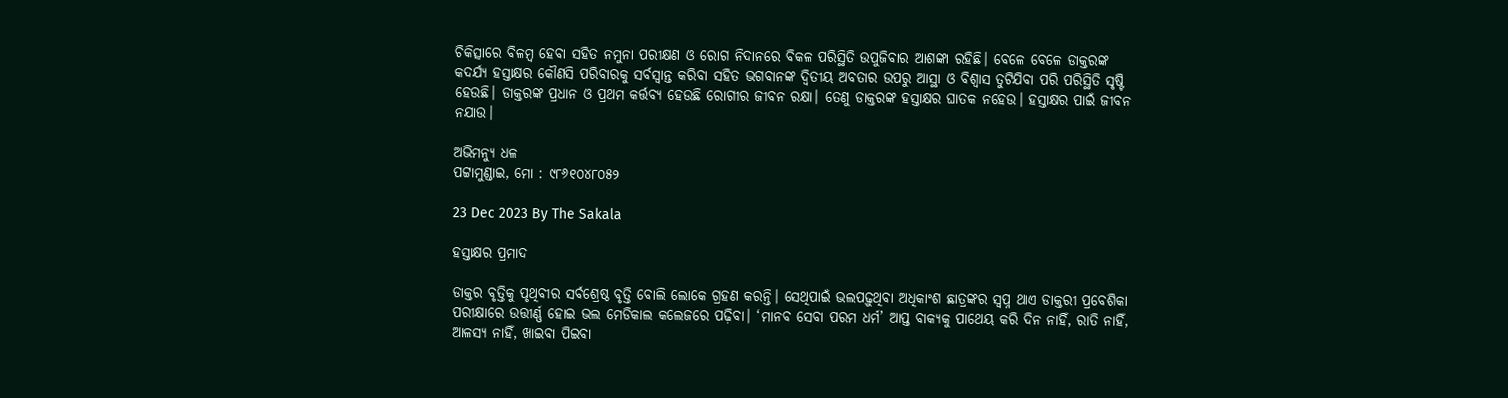ଚିକିତ୍ସାରେ ବିଳମ୍ୱ ହେବା ସହିତ ନମୁନା ପରୀକ୍ଷଣ ଓ ରୋଗ ନିଦାନରେ ବିକଳ ପରିସ୍ଥିତି ଉପୁଜିବାର ଆଶଙ୍କା ରହିଛି। ବେଳେ ବେଳେ ଡାକ୍ତରଙ୍କ କଦର୍ଯ୍ୟ ହସ୍ତାକ୍ଷର କୌଣସି ପରିବାରକୁ ସର୍ବସ୍ୱାନ୍ତ କରିବା ସହିତ ଭଗବାନଙ୍କ ଦ୍ୱିତୀୟ ଅବତାର ଉପରୁ ଆସ୍ଥା ଓ ବିଶ୍ୱାସ ତୁଟିଯିବା ପରି ପରିସ୍ଥିତି ସୃଷ୍ଟି ହେଉଛି। ଡାକ୍ତରଙ୍କ ପ୍ରଧାନ ଓ ପ୍ରଥମ କର୍ତ୍ତବ୍ୟ ହେଉଛି ରୋଗୀର ଜୀବନ ରକ୍ଷା। ତେଣୁ ଡାକ୍ତରଙ୍କ ହସ୍ତାକ୍ଷର ଘାତକ ନହେଉ। ହସ୍ତାକ୍ଷର ପାଇଁ ଜୀବନ ନଯାଉ।

ଅଭିମନ୍ୟୁ ଧଳ
ପଟ୍ଟାମୁଣ୍ଡାଇ, ମୋ : ୯୮୬୧୦୪୮୦୫୨

23 Dec 2023 By The Sakala

ହସ୍ତାକ୍ଷର ପ୍ରମାଦ

ଡାକ୍ତର ବୃତ୍ତିକୁ ପୃଥିବୀର ସର୍ବଶ୍ରେଷ୍ଠ ବୃତ୍ତି ବୋଲି ଲୋକେ ଗ୍ରହଣ କରନ୍ତି। ସେଥିପାଇଁ ଭଲପଢ଼ୁଥିବା ଅଧିକାଂଶ ଛାତ୍ରଙ୍କର ସ୍ୱପ୍ନ ଥାଏ ଡାକ୍ତରୀ ପ୍ରବେଶିକା ପରୀକ୍ଷାରେ ଉତ୍ତୀର୍ଣ୍ଣ ହୋଇ ଭଲ ମେଡିକାଲ କଲେଜରେ ପଢ଼ିବା। ‘ମାନବ ସେବା ପରମ ଧର୍ମ’ ଆପ୍ତ ବାକ୍ୟକୁ ପାଥେୟ କରି ଦିନ ନାହିଁ, ରାତି ନାହିଁ, ଆଳସ୍ୟ ନାହିଁ, ଖାଇବା ପିଇବା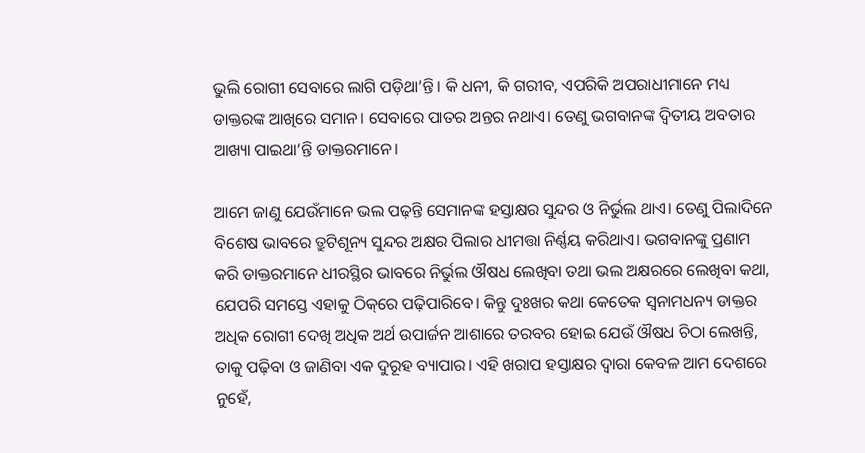ଭୁଲି ରୋଗୀ ସେବାରେ ଲାଗି ପଡ଼ିଥା’ନ୍ତି। କି ଧନୀ, କି ଗରୀବ, ଏପରିକି ଅପରାଧୀମାନେ ମଧ୍ୟ ଡାକ୍ତରଙ୍କ ଆଖିରେ ସମାନ। ସେବାରେ ପାତର ଅନ୍ତର ନଥାଏ। ତେଣୁ ଭଗବାନଙ୍କ ଦ୍ୱିତୀୟ ଅବତାର ଆଖ୍ୟା ପାଇଥା’ନ୍ତି ଡାକ୍ତରମାନେ।

ଆମେ ଜାଣୁ ଯେଉଁମାନେ ଭଲ ପଢ଼ନ୍ତି ସେମାନଙ୍କ ହସ୍ତାକ୍ଷର ସୁନ୍ଦର ଓ ନିର୍ଭୁଲ ଥାଏ। ତେଣୁ ପିଲାଦିନେ ବିଶେଷ ଭାବରେ ତ୍ରୁଟିଶୂନ୍ୟ ସୁନ୍ଦର ଅକ୍ଷର ପିଲାର ଧୀମତ୍ତା ନିର୍ଣ୍ଣୟ କରିଥାଏ। ଭଗବାନଙ୍କୁ ପ୍ରଣାମ କରି ଡାକ୍ତରମାନେ ଧୀରସ୍ଥିର ଭାବରେ ନିର୍ଭୁଲ ଔଷଧ ଲେଖିବା ତଥା ଭଲ ଅକ୍ଷରରେ ଲେଖିବା କଥା, ଯେପରି ସମସ୍ତେ ଏହାକୁ ଠିକ୍‌‌ରେ ପଢ଼ିପାରିବେ। କିନ୍ତୁ ଦୁଃଖର କଥା କେତେକ ସ୍ୱନାମଧନ୍ୟ ଡାକ୍ତର ଅଧିକ ରୋଗୀ ଦେଖି ଅଧିକ ଅର୍ଥ ଉପାର୍ଜନ ଆଶାରେ ତରବର ହୋଇ ଯେଉଁ ଔଷଧ ଚିଠା ଲେଖନ୍ତି, ତାକୁ ପଢ଼ିବା ଓ ଜାଣିବା ଏକ ଦୁରୂହ ବ୍ୟାପାର। ଏହି ଖରାପ ହସ୍ତାକ୍ଷର ଦ୍ୱାରା କେବଳ ଆମ ଦେଶରେ ନୁହେଁ,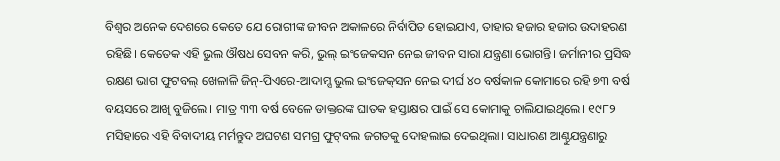ବିଶ୍ୱର ଅନେକ ଦେଶରେ କେତେ ଯେ ରୋଗୀଙ୍କ ଜୀବନ ଅକାଳରେ ନିର୍ବାପିତ ହୋଇଯାଏ, ତାହାର ହଜାର ହଜାର ଉଦାହରଣ ରହିଛି। କେତେକ ଏହି ଭୁଲ ଔଷଧ ସେବନ କରି, ଭୁଲ୍‌‌ ଇଂଜେକସନ ନେଇ ଜୀବନ ସାରା ଯନ୍ତ୍ରଣା ଭୋଗନ୍ତି। ଜର୍ମାନୀର ପ୍ରସିଦ୍ଧ ରକ୍ଷଣ ଭାଗ ଫୁଟବଲ୍‌‌ ଖେଳାଳି ଜିନ୍‌‌-ପିଏରେ-ଆଦାମ୍ସ ଭୁଲ ଇଂଜେକ୍‌‌ସନ ନେଇ ଦୀର୍ଘ ୪୦ ବର୍ଷକାଳ କୋମାରେ ରହି ୭୩ ବର୍ଷ ବୟସରେ ଆଖି ବୁଜିଲେ। ମାତ୍ର ୩୩ ବର୍ଷ ବେଳେ ଡାକ୍ତରଙ୍କ ଘାତକ ହସ୍ତାକ୍ଷର ପାଇଁ ସେ କୋମାକୁ ଚାଲିଯାଇଥିଲେ। ୧୯୮୨ ମସିହାରେ ଏହି ବିବାଦୀୟ ମର୍ମନ୍ତୁଦ ଅଘଟଣ ସମଗ୍ର ଫୁଟ୍‌‌ବଲ ଜଗତକୁ ଦୋହଲାଇ ଦେଇଥିଲା। ସାଧାରଣ ଆଣ୍ଠୁଯନ୍ତ୍ରଣାରୁ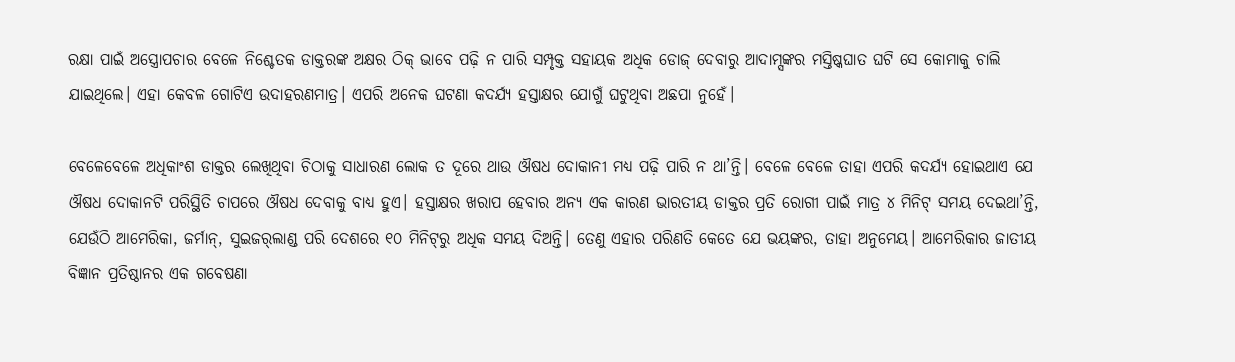ରକ୍ଷା ପାଇଁ ଅସ୍ତ୍ରୋପଚାର ବେଳେ ନିଶ୍ଚେତକ ଡାକ୍ତରଙ୍କ ଅକ୍ଷର ଠିକ୍‌ ଭାବେ ପଢ଼ି ନ ପାରି ସମ୍ପୃକ୍ତ ସହାୟକ ଅଧିକ ଡୋଜ୍‌‌ ଦେବାରୁ ଆଦାମ୍ସଙ୍କର ମସ୍ତିଷ୍କଘାତ ଘଟି ସେ କୋମାକୁ ଚାଲି ଯାଇଥିଲେ। ଏହା କେବଳ ଗୋଟିଏ ଉଦାହରଣମାତ୍ର। ଏପରି ଅନେକ ଘଟଣା କଦର୍ଯ୍ୟ ହସ୍ତାକ୍ଷର ଯୋଗୁଁ ଘଟୁଥିବା ଅଛପା ନୁହେଁ।

ବେଳେବେଳେ ଅଧିକାଂଶ ଡାକ୍ତର ଲେଖିଥିବା ଚିଠାକୁ ସାଧାରଣ ଲୋକ ତ ଦୂରେ ଥାଉ ଔଷଧ ଦୋକାନୀ ମଧ୍ୟ ପଢ଼ି ପାରି ନ ଥା’ନ୍ତି। ବେଳେ ବେଳେ ତାହା ଏପରି କଦର୍ଯ୍ୟ ହୋଇଥାଏ ଯେ ଔଷଧ ଦୋକାନଟି ପରିସ୍ଥିତି ଚାପରେ ଔଷଧ ଦେବାକୁ ବାଧ୍ୟ ହୁଏ। ହସ୍ତାକ୍ଷର ଖରାପ ହେବାର ଅନ୍ୟ ଏକ କାରଣ ଭାରତୀୟ ଡାକ୍ତର ପ୍ରତି ରୋଗୀ ପାଇଁ ମାତ୍ର ୪ ମିନିଟ୍‌‌ ସମୟ ଦେଇଥା’ନ୍ତି, ଯେଉଁଠି ଆମେରିକା, ଜର୍ମାନ୍‌‌, ସୁଇଜର୍‌‌ଲାଣ୍ଡ ପରି ଦେଶରେ ୧୦ ମିନିଟ୍‌‌ରୁ ଅଧିକ ସମୟ ଦିଅନ୍ତି। ତେଣୁ ଏହାର ପରିଣତି କେତେ ଯେ ଭୟଙ୍କର, ତାହା ଅନୁମେୟ। ଆମେରିକାର ଜାତୀୟ ବିଜ୍ଞାନ ପ୍ରତିଷ୍ଠାନର ଏକ ଗବେଷଣା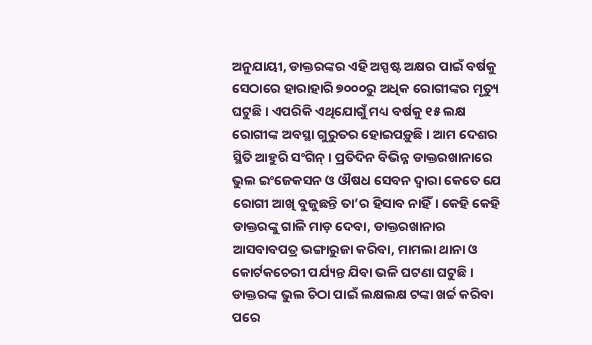ଅନୁଯାୟୀ, ଡାକ୍ତରଙ୍କର ଏହି ଅସ୍ପଷ୍ଟ ଅକ୍ଷର ପାଇଁ ବର୍ଷକୁ ସେଠାରେ ହାରାହାରି ୭୦୦୦ରୁ ଅଧିକ ରୋଗୀଙ୍କର ମୃତ୍ୟୁ ଘଟୁଛି। ଏପରିକି ଏଥିଯୋଗୁଁ ମଧ୍ୟ ବର୍ଷକୁ ୧୫ ଲକ୍ଷ ରୋଗୀଙ୍କ ଅବସ୍ଥା ଗୁରୁତର ହୋଇପଡ଼ୁଛି। ଆମ ଦେଶର ସ୍ଥିତି ଆହୁରି ସଂଗିନ୍‌‌। ପ୍ରତିଦିନ ବିଭିନ୍ନ ଡାକ୍ତରଖାନାରେ ଭୁଲ ଇଂଜେକସନ ଓ ଔଷଧ ସେବନ ଦ୍ୱାରା କେତେ ଯେ ରୋଗୀ ଆଖି ବୁଜୁଛନ୍ତି ତା’ର ହିସାବ ନାହିଁ। କେହି କେହି ଡାକ୍ତରଙ୍କୁ ଗାଳି ମାଡ଼ ଦେବା, ଡାକ୍ତରଖାନାର ଆସବାବପତ୍ର ଭଙ୍ଗାରୁଜା କରିବା, ମାମଲା ଥାନା ଓ କୋର୍ଟକଚେରୀ ପର୍ଯ୍ୟନ୍ତ ଯିବା ଭଳି ଘଟଣା ଘଟୁଛି। ଡାକ୍ତରଙ୍କ ଭୁଲ ଚିଠା ପାଇଁ ଲକ୍ଷଲକ୍ଷ ଟଙ୍କା ଖର୍ଚ୍ଚ କରିବା ପରେ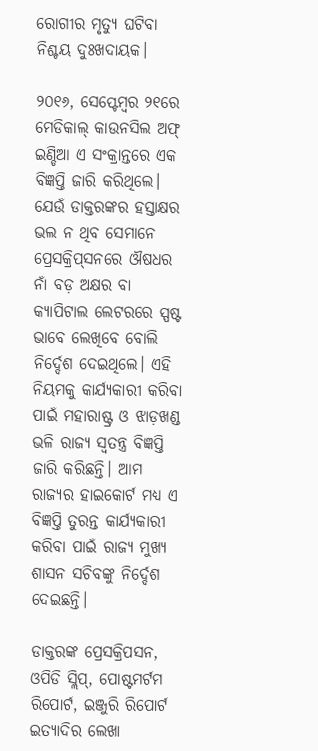ରୋଗୀର ମୃତ୍ୟୁ ଘଟିବା ନିଶ୍ଚୟ ଦୁଃଖଦାୟକ।

୨୦୧୬, ସେପ୍ଟେମ୍ୱର ୨୧ରେ ମେଡିକାଲ୍‌‌ କାଉନସିଲ ଅଫ୍‌‌ ଇଣ୍ଡିଆ ଏ ସଂକ୍ରାନ୍ତରେ ଏକ ବିଜ୍ଞପ୍ତି ଜାରି କରିଥିଲେ। ଯେଉଁ ଡାକ୍ତରଙ୍କର ହସ୍ତାକ୍ଷର ଭଲ ନ ଥିବ ସେମାନେ ପ୍ରେସକ୍ରିପ୍‌‌ସନରେ ଔଷଧର ନାଁ ବଡ଼ ଅକ୍ଷର ବା କ୍ୟାପିଟାଲ ଲେଟରରେ ସ୍ପଷ୍ଟ ଭାବେ ଲେଖିବେ ବୋଲି ନିର୍ଦ୍ଦେଶ ଦେଇଥିଲେ। ଏହି ନିୟମକୁ କାର୍ଯ୍ୟକାରୀ କରିବା ପାଇଁ ମହାରାଷ୍ଟ୍ର ଓ ଝାଡ଼ଖଣ୍ଡ ଭଳି ରାଜ୍ୟ ସ୍ୱତନ୍ତ୍ର ବିଜ୍ଞପ୍ତି ଜାରି କରିଛନ୍ତି। ଆମ ରାଜ୍ୟର ହାଇକୋର୍ଟ ମଧ୍ୟ ଏ ବିଜ୍ଞପ୍ତି ତୁରନ୍ତ କାର୍ଯ୍ୟକାରୀ କରିବା ପାଇଁ ରାଜ୍ୟ ମୁଖ୍ୟ ଶାସନ ସଚିବଙ୍କୁ ନିର୍ଦ୍ଦେଶ ଦେଇଛନ୍ତି।

ଡାକ୍ତରଙ୍କ ପ୍ରେସକ୍ରିପସନ, ଓପିଡି ସ୍ଲିପ୍‌‌, ପୋଷ୍ଟମର୍ଟମ ରିପୋର୍ଟ, ଇଞ୍ଜୁରି ରିପୋର୍ଟ ଇତ୍ୟାଦିର ଲେଖା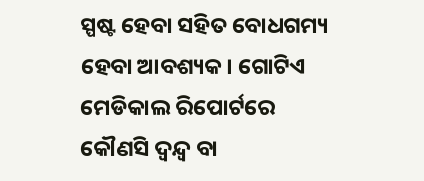ସ୍ପଷ୍ଟ ହେବା ସହିତ ବୋଧଗମ୍ୟ ହେବା ଆବଶ୍ୟକ। ଗୋଟିଏ ମେଡିକାଲ ରିପୋର୍ଟରେ କୌଣସି ଦ୍ୱନ୍ଦ୍ୱ ବା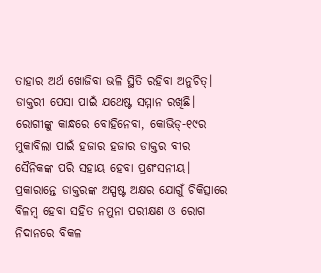ତାହାର ଅର୍ଥ ଖୋଜିବା ଭଳି ସ୍ଥିତି ରହିବା ଅନୁଚିତ୍‌‌। ଡାକ୍ତରୀ ପେସା ପାଇଁ ଯଥେଷ୍ଟ ସମ୍ମାନ ରଖିଛି। ରୋଗୀଙ୍କୁ କାନ୍ଧରେ ବୋହିନେବା, କୋଭିଡ୍‌‌-୧୯ର ମୁକାବିଲା ପାଇଁ ହଜାର ହଜାର ଡାକ୍ତର ବୀର ସୈନିକଙ୍କ ପରି ସହାୟ ହେବା ପ୍ରଶଂସନୀୟ। ପ୍ରକାରାନ୍ତେ ଡାକ୍ତରଙ୍କ ଅସ୍ପଷ୍ଟ ଅକ୍ଷର ଯୋଗୁଁ ଚିକିତ୍ସାରେ ବିଳମ୍ୱ ହେବା ସହିତ ନମୁନା ପରୀକ୍ଷଣ ଓ ରୋଗ ନିଦାନରେ ବିକଳ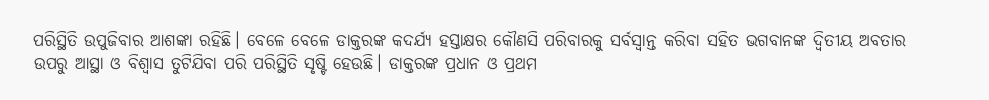ପରିସ୍ଥିତି ଉପୁଜିବାର ଆଶଙ୍କା ରହିଛି। ବେଳେ ବେଳେ ଡାକ୍ତରଙ୍କ କଦର୍ଯ୍ୟ ହସ୍ତାକ୍ଷର କୌଣସି ପରିବାରକୁ ସର୍ବସ୍ୱାନ୍ତ କରିବା ସହିତ ଭଗବାନଙ୍କ ଦ୍ୱିତୀୟ ଅବତାର ଉପରୁ ଆସ୍ଥା ଓ ବିଶ୍ୱାସ ତୁଟିଯିବା ପରି ପରିସ୍ଥିତି ସୃଷ୍ଟି ହେଉଛି। ଡାକ୍ତରଙ୍କ ପ୍ରଧାନ ଓ ପ୍ରଥମ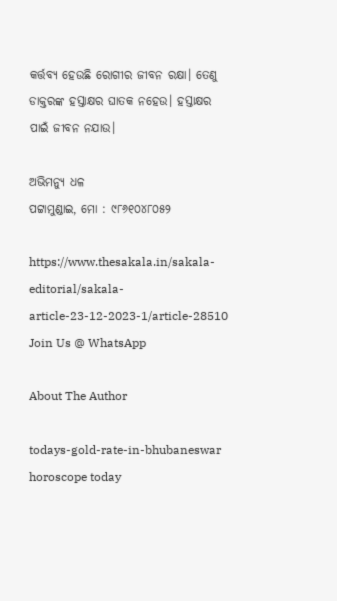କର୍ତ୍ତବ୍ୟ ହେଉଛି ରୋଗୀର ଜୀବନ ରକ୍ଷା। ତେଣୁ ଡାକ୍ତରଙ୍କ ହସ୍ତାକ୍ଷର ଘାତକ ନହେଉ। ହସ୍ତାକ୍ଷର ପାଇଁ ଜୀବନ ନଯାଉ।

ଅଭିମନ୍ୟୁ ଧଳ
ପଟ୍ଟାମୁଣ୍ଡାଇ, ମୋ : ୯୮୬୧୦୪୮୦୫୨

https://www.thesakala.in/sakala-editorial/sakala-article-23-12-2023-1/article-28510
Join Us @ WhatsApp

About The Author

todays-gold-rate-in-bhubaneswar
horoscope today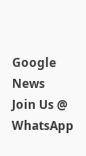Google News
Join Us @ WhatsApp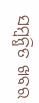ସମ୍ବନ୍ଧିତ ଖବର